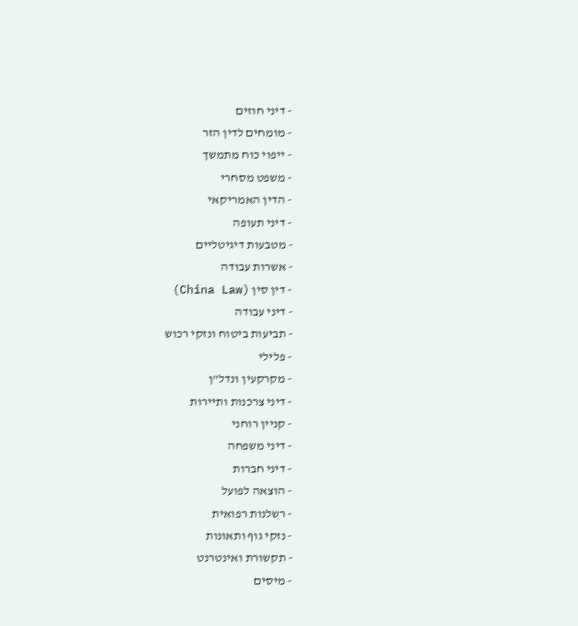- דיני חוזים
- מומחים לדין הזר
- ייפוי כוח מתמשך
- משפט מסחרי
- הדין האמריקאי
- דיני תעופה
- מטבעות דיגיטליים
- אשרות עבודה
- דין סין (China Law)
- דיני עבודה
- תביעות ביטוח ונזקי רכוש
- פלילי
- מקרקעין ונדל"ן
- דיני צרכנות ותיירות
- קניין רוחני
- דיני משפחה
- דיני חברות
- הוצאה לפועל
- רשלנות רפואית
- נזקי גוף ותאונות
- תקשורת ואינטרנט
- מיסים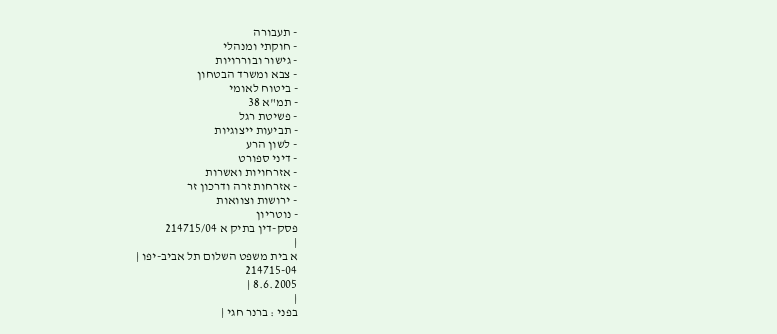- תעבורה
- חוקתי ומנהלי
- גישור ובוררויות
- צבא ומשרד הבטחון
- ביטוח לאומי
- תמ"א 38
- פשיטת רגל
- תביעות ייצוגיות
- לשון הרע
- דיני ספורט
- אזרחויות ואשרות
- אזרחות זרה ודרכון זר
- ירושות וצוואות
- נוטריון
פסק-דין בתיק א 214715/04
|
א בית משפט השלום תל אביב-יפו |
214715-04
8.6.2005 |
|
בפני : ברנר חגי |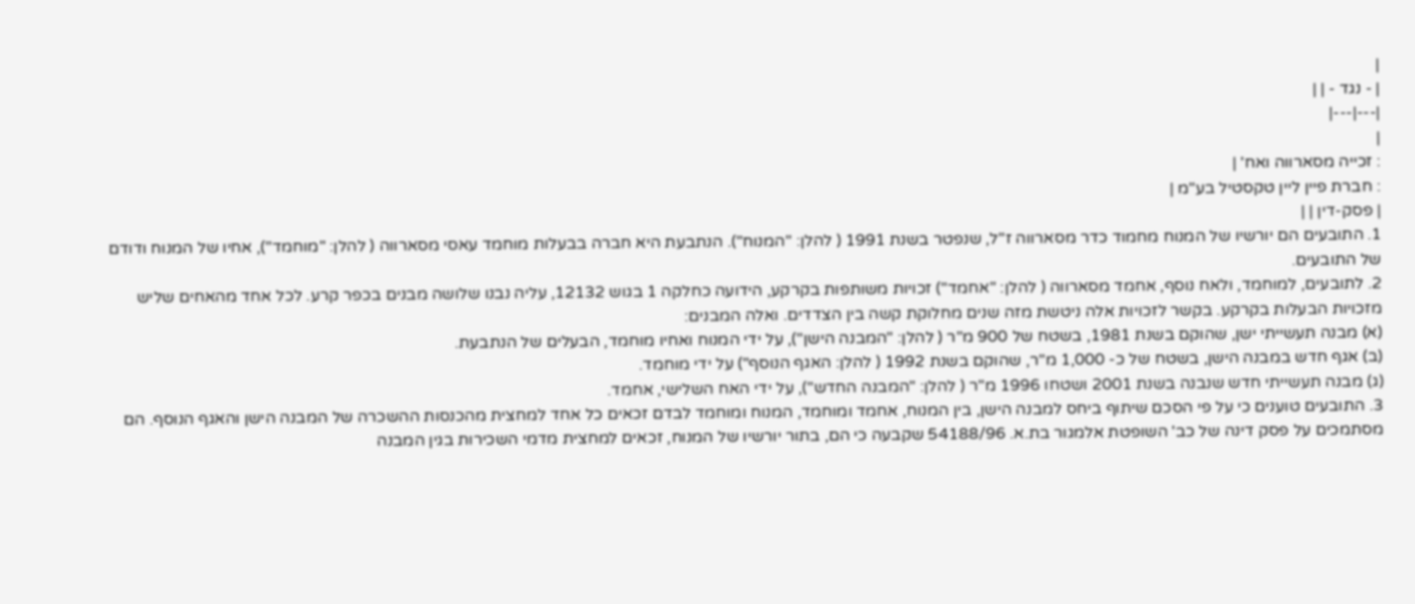|
| - נגד - | |
|---|---|
|
: זכייה מסארווה ואח' |
: חברת פיין ליין טקסטיל בע"מ |
| פסק-דין | |
1. התובעים הם יורשיו של המנוח מחמוד כדר מסארווה ז"ל, שנפטר בשנת 1991 ( להלן: "המנוח"). הנתבעת היא חברה בבעלות מוחמד עאסי מסארווה ( להלן: "מוחמד"), אחיו של המנוח ודודם של התובעים.
2. לתובעים, למוחמד, ולאח נוסף, אחמד מסארווה ( להלן: "אחמד") זכויות משותפות בקרקע, הידועה כחלקה 1 בגוש 12132, עליה נבנו שלושה מבנים בכפר קרע. לכל אחד מהאחים שליש מזכויות הבעלות בקרקע. בקשר לזכויות אלה ניטשת מזה שנים מחלוקת קשה בין הצדדים. ואלה המבנים:
(א) מבנה תעשייתי ישן, שהוקם בשנת 1981, בשטח של 900 מ"ר ( להלן: "המבנה הישן"), על ידי המנוח ואחיו מוחמד, הבעלים של הנתבעת.
(ב) אגף חדש במבנה הישן, בשטח של כ- 1,000 מ"ר, שהוקם בשנת 1992 ( להלן: האגף הנוסף") על ידי מוחמד.
(ג) מבנה תעשייתי חדש שנבנה בשנת 2001 ושטחו 1996 מ"ר ( להלן: "המבנה החדש"), על ידי האח השלישי, אחמד.
3. התובעים טוענים כי על פי הסכם שיתוף ביחס למבנה הישן, בין המנוח, אחמד ומוחמד, המנוח ומוחמד לבדם זכאים כל אחד למחצית מהכנסות ההשכרה של המבנה הישן והאגף הנוסף. הם מסתמכים על פסק דינה של כב' השופטת אלמגור בת.א. 54188/96 שקבעה כי הם, בתור יורשיו של המנוח, זכאים למחצית מדמי השכירות בגין המבנה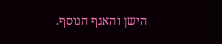הישן והאגף הנוסף.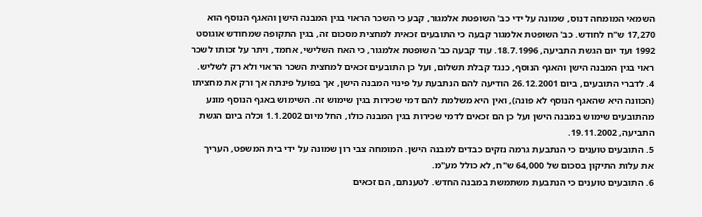השמאי המומחה דנוס, שמונה על ידי כב' השופטת אלמגור, קבע כי השכר הראוי בגין המבנה הישן והאגף הנוסף הוא 17,270 ש"ח לחודש. כב' השופטת אלמגור קבעה כי התובעים זכאית למחצית מסכום זה, בגין התקופה שמחודש אוגוסט 1992 ועד יום הגשת התביעה, 18.7.1996. עוד קבעה כב' השופטת אלמגור, כי האח השלישי, אחמד, ויתר על זכותו לשכר ראוי בגין המבנה הישן והאגף הנוסף, כנגד קבלת תשלום, ועל כן התובעים זכאים למחצית השכר הראוי ולא רק לשליש.
4. לדברי התובעים, ביום 26.12.2001 הודיעה להם הנתבעת על פינוי המבנה הישן, אך בפועל פינתה אך ורק את מחציתו (הכוונה היא שהאגף הנוסף לא פונה), ואין היא משלמת להם דמי שכירות בגין שימוש זה. השימוש באגף הנוסף מונע מהתובעים שימוש במבנה הישן ועל כן הם זכאים לדמי שכירות בגין המבנה כולו, החל מיום 1.1.2002 וכלה ביום הגשת התביעה, 19.11.2002.
5. התובעים טוענים כי הנתבעת גרמה נזקים כבדים למבנה הישן. המומחה צבי רון שמונה על ידי בית המשפט, העריך את עלות התיקון בסכום של 64,000 ש"ח, לא כולל מע"מ.
6. התובעים טוענים כי הנתבעת משתמשת במבנה החדש. לטענתם, הם זכאים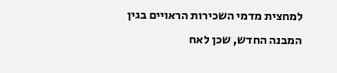למחצית מדמי השכירות הראויים בגין המבנה החדש, שכן לאח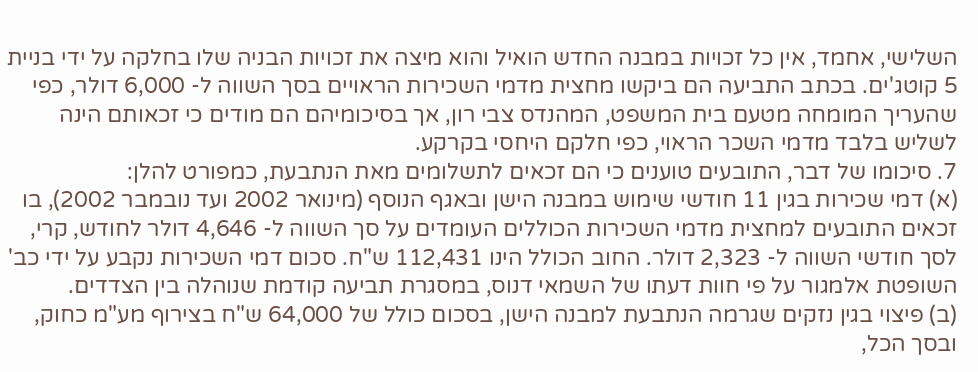השלישי, אחמד, אין כל זכויות במבנה החדש הואיל והוא מיצה את זכויות הבניה שלו בחלקה על ידי בניית 5 קוטג'ים. בכתב התביעה הם ביקשו מחצית מדמי השכירות הראויים בסך השווה ל- 6,000 דולר, כפי שהעריך המומחה מטעם בית המשפט, המהנדס צבי רון, אך בסיכומיהם הם מודים כי זכאותם הינה לשליש בלבד מדמי השכר הראוי, כפי חלקם היחסי בקרקע.
7. סיכומו של דבר, התובעים טוענים כי הם זכאים לתשלומים מאת הנתבעת, כמפורט להלן:
(א) דמי שכירות בגין 11 חודשי שימוש במבנה הישן ובאגף הנוסף (מינואר 2002 ועד נובמבר 2002), בו זכאים התובעים למחצית מדמי השכירות הכוללים העומדים על סך השווה ל- 4,646 דולר לחודש, קרי, לסך חודשי השווה ל- 2,323 דולר. החוב הכולל הינו 112,431 ש"ח. סכום דמי השכירות נקבע על ידי כב' השופטת אלמגור על פי חוות דעתו של השמאי דנוס, במסגרת תביעה קודמת שנוהלה בין הצדדים.
(ב) פיצוי בגין נזקים שגרמה הנתבעת למבנה הישן, בסכום כולל של 64,000 ש"ח בצירוף מע"מ כחוק, ובסך הכל,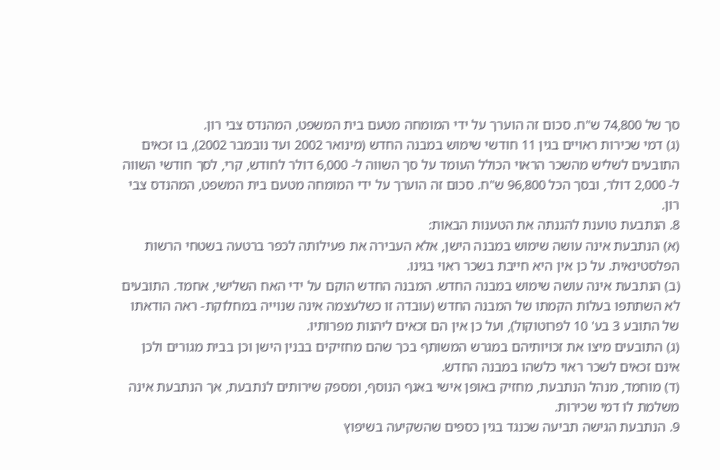סך של 74,800 ש"ח. סכום זה הוערך על ידי המומחה מטעם בית המשפט, המהנדס צבי רון.
(ג) דמי שכירות ראויים בגין 11 חודשי שימוש במבנה החדש (מינואר 2002 ועד נובמבר 2002), בו זכאים התובעים לשליש מהשכר הראוי הכולל העומד על סך השווה ל- 6,000 דולר לחודש, קרי, לסך חודשי השווה ל- 2,000 דולר, ובסך הכל 96,800 ש"ח. סכום זה הוערך על ידי המומחה מטעם בית המשפט, המהנדס צבי רון.
8. הנתבעת טוענת להגנתה את הטענות הבאות:
(א) הנתבעת אינה עושה שימוש במבנה הישן, אלא העבירה את פעילותה לכפר ברטעה בשטחי הרשות הפלסטינאית. על כן אין היא חייבת בשכר ראוי בגינו.
(ב) הנתבעת אינה עושה שימוש במבנה החדש. המבנה החדש הוקם על ידי האח השלישי, אחמד. התובעים לא השתתפו בעלות הקמתו של המבנה החדש (עובדה זו כשלעצמה אינה שנוייה במחלוקת- ראה הודאתו של התובע 3 בע' 10 לפרוטוקול), ועל כן אין הם זכאים ליהנות מפרותיו.
(ג) התובעים מיצו את זכויותיהם במגרש המשותף בכך שהם מחזיקים בבנין הישן וכן בבית מגורים ולכן אינם זכאים לשכר ראוי כלשהו במבנה החדש.
(ד) מוחמד, מנהל הנתבעת, מחזיק באופן אישי באגף הנוסף, ומספק שירותים לנתבעת, אך הנתבעת אינה משלמת לו דמי שכירות.
9. הנתבעת הגישה תביעה שכנגד בגין כספים שהשקיעה בשיפוץ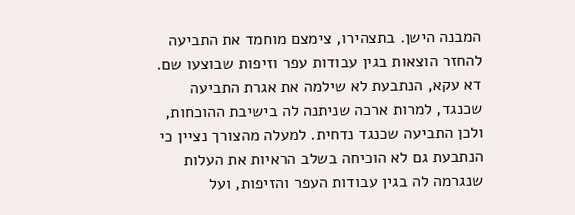המבנה הישן. בתצהירו, צימצם מוחמד את התביעה להחזר הוצאות בגין עבודות עפר וזיפות שבוצעו שם. דא עקא, הנתבעת לא שילמה את אגרת התביעה שכנגד, למרות ארכה שניתנה לה בישיבת ההוכחות, ולכן התביעה שכנגד נדחית. למעלה מהצורך נציין כי הנתבעת גם לא הוכיחה בשלב הראיות את העלות שנגרמה לה בגין עבודות העפר והזיפות, ועל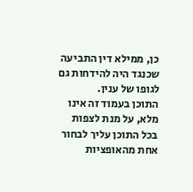כן, ממילא דין התביעה שכנגד היה להידחות גם לגופו של ענין.
התוכן בעמוד זה אינו מלא, על מנת לצפות בכל התוכן עליך לבחור אחת מהאופציות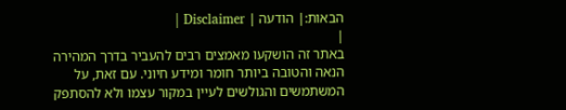הבאות:| הודעה | Disclaimer |
|
באתר זה הושקעו מאמצים רבים להעביר בדרך המהירה הנאה והטובה ביותר חומר ומידע חיוני. עם זאת, על המשתמשים והגולשים לעיין במקור עצמו ולא להסתפק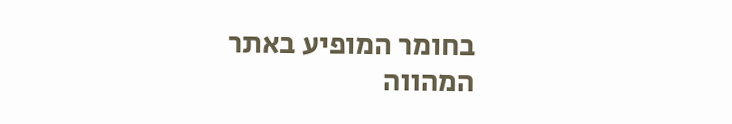בחומר המופיע באתר המהווה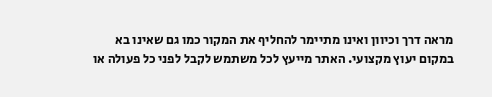מראה דרך וכיוון ואינו מתיימר להחליף את המקור כמו גם שאינו בא במקום יעוץ מקצועי. האתר מייעץ לכל משתמש לקבל לפני כל פעולה או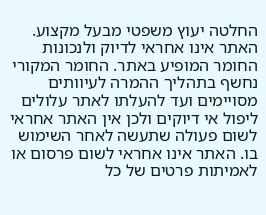החלטה יעוץ משפטי מבעל מקצוע. האתר אינו אחראי לדיוק ולנכונות החומר המופיע באתר. החומר המקורי נחשף בתהליך ההמרה לעיוותים מסויימים ועד להעלתו לאתר עלולים ליפול אי דיוקים ולכן אין האתר אחראי לשום פעולה שתעשה לאחר השימוש בו. האתר אינו אחראי לשום פרסום או לאמיתות פרטים של כל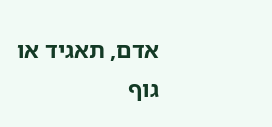אדם, תאגיד או גוף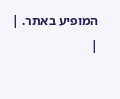המופיע באתר. |
|